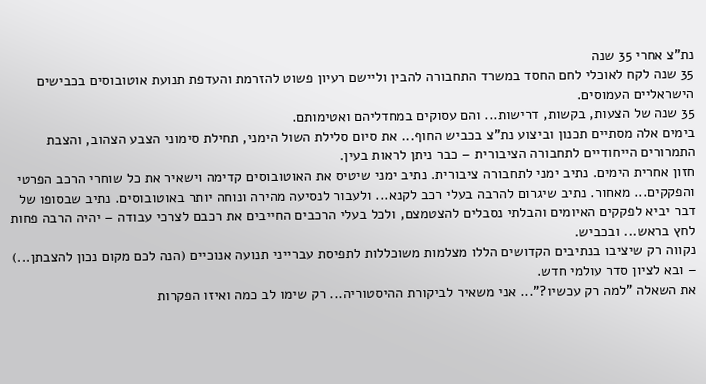נת"צ אחרי 35 שנה
35 שנה לקח לאוכלי לחם החסד במשרד התחבורה להבין וליישם רעיון פשוט להזרמת והעדפת תנועת אוטובוסים בכבישים הישראליים העמוסים.
35 שנה של הצעות, בקשות, דרישות... והם עסוקים במחדליהם ואטימותם.
בימים אלה מסתיים תכנון וביצוע נת"צ בכביש החוף... את סיום סלילת השול הימני, תחילת סימוני הצבע הצהוב, והצבת התמרורים הייחודיים לתחבורה הציבורית – כבר ניתן לראות בעין.
חזון אחרית הימים. נתיב ימני לתחבורה ציבורית. נתיב ימני שיטיס את האוטובוסים קדימה וישאיר את כל שוחרי הרכב הפרטי והפקקים... מאחור. נתיב שיגרום להרבה בעלי רכב לקנא... ולעבור לנסיעה מהירה ונוחה יותר באוטובוסים. נתיב שבסופו של דבר יביא לפקקים האיומים והבלתי נסבלים להצטמצם, ולכל בעלי הרכבים החייבים את רכבם לצרכי עבודה – יהיה הרבה פחות לחץ בראש... ובכביש.
נקווה רק שיציבו בנתיבים הקדושים הללו מצלמות משוכללות לתפיסת עברייני תנועה אנוכיים (הנה לכם מקום נכון להצבתן...) – ובא לציון סדר עולמי חדש.
את השאלה "למה רק עכשיו?"... אני משאיר לביקורת ההיסטוריה... רק שימו לב כמה ואיזו הפקרות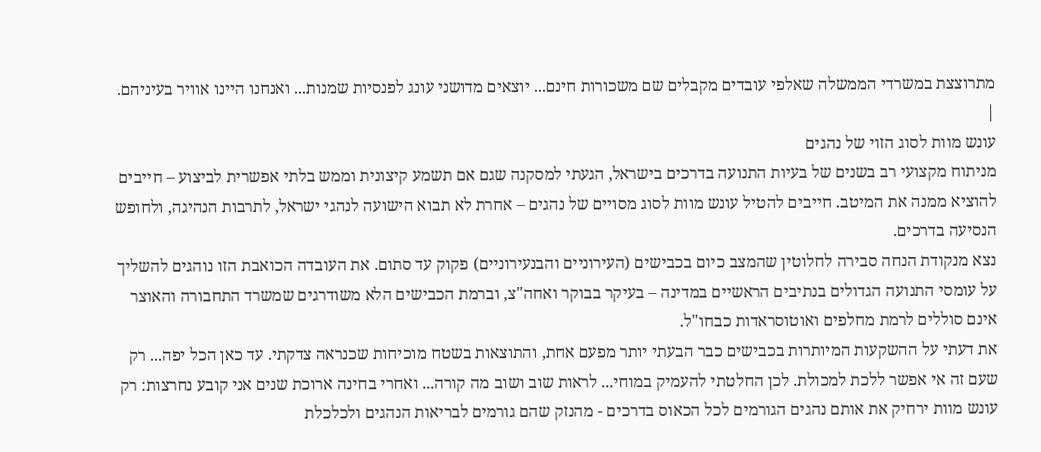מתרוצצת במשרדי הממשלה שאלפי עובדים מקבלים שם משכורות חינם... יוצאים מדושני עונג לפנסיות שמנות... ואנחנו היינו אוויר בעיניהם. |
עונש מוות לסוג הזוי של נהגים
מניתוח מקצועי רב בשנים של בעיות התנועה בדרכים בישראל, הגעתי למסקנה שגם אם תשמע קיצונית וממש בלתי אפשרית לביצוע – חייבים להוציא ממנה את המיטב. חייבים להטיל עונש מוות לסוג מסויים של נהגים – אחרת לא תבוא הישועה לנהגי ישראל, לתרבות הנהיגה, ולחופש הנסיעה בדרכים.
נצא מנקודת הנחה סבירה לחלוטין שהמצב כיום בכבישים (העירוניים והבנעירוניים) פקוק עד סתום. את העובדה הכואבת הזו נוהגים להשליך על עומסי התנועה הגדולים בנתיבים הראשיים במדינה – בעיקר בבוקר ואחה"צ, וברמת הכבישים הלא משודרגים שמשרד התחבורה והאוצר אינם סוללים לרמת מחלפים ואוטוסראדות כבחו"ל.
את דעתי על ההשקעות המיותרות בכבישים כבר הבעתי יותר מפעם אחת, והתוצאות בשטח מוכיחות שכנראה צדקתי. עד כאן הכל יפה... רק שעם זה אי אפשר ללכת למכולת. לכן החלטתי להעמיק במוחי... לראות שוב ושוב מה קורה... ואחרי בחינה ארוכת שנים אני קובע נחרצות: רק עונש מוות ירחיק את אותם נהגים הגורמים לכל הכאוס בדרכים - מהנזק שהם גורמים לבריאות הנהגים ולכלכלת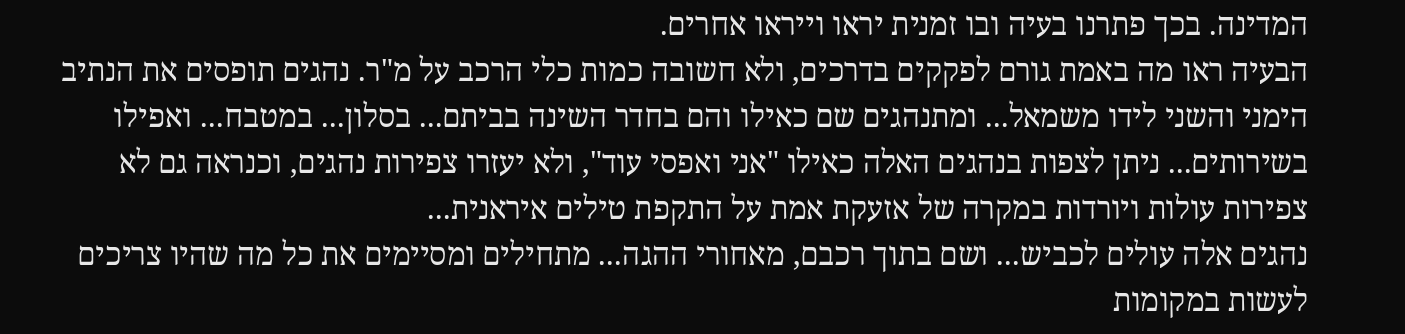המדינה. בכך פתרנו בעיה ובו זמנית יראו וייראו אחרים.
הבעיה ראו מה באמת גורם לפקקים בדרכים, ולא חשובה כמות כלי הרכב על מ"ר. נהגים תופסים את הנתיב הימני והשני לידו משמאל... ומתנהגים שם כאילו והם בחדר השינה בביתם... בסלון... במטבח... ואפילו בשירותים... ניתן לצפות בנהגים האלה כאילו "אני ואפסי עוד", ולא יעזרו צפירות נהגים, וכנראה גם לא צפירות עולות ויורדות במקרה של אזעקת אמת על התקפת טילים איראנית...
נהגים אלה עולים לכביש... ושם בתוך רכבם, מאחורי ההגה... מתחילים ומסיימים את כל מה שהיו צריכים לעשות במקומות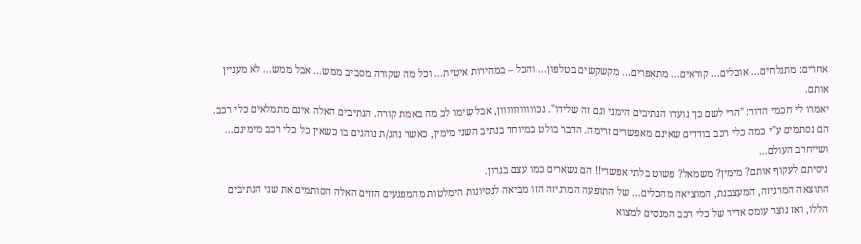אחרים: מתגלחים... אוכלים... קוראים... מתאפרים... מקשקשים בטלפון... והכל – במהירות איטית... וכל מה שקורה מסביב ממש... אבל ממש... לא מעניין אותם.
יאמרו לי חכמי הדור: "הרי לשם כך נועדו הנתיבים הימני וגם זה שלידו". נכווווווווווון, אבל שימו לב מה באמת קורה. הנתיבים האלה אינם מתמלאים כלי רכב. הם נסתמים ע"י כמה כלי רכב בודדים שאינם מאפשרים זרימה. הדבר בולט במיוחד בנתיב השני מימין, כאשר נהג/ת נוהגים בו כשאין כל כלי רכב מימינם... ושייחרב העולם...
ניסיתם לעקוף אותם? מימין? משמאל? פשוט בלתי אפשרי!! הם נשארים כמו עצם בגרון.
התוצאה המרגיזה, המעצבנת, המוציאה מהכלים... של התופעה המרגיזה הזו מביאה לנסיונות הימלטות מהמפגעים הזזים האלה הסותמים את שני הנתיבים הללו, ואז נוצר עומס אדיר של כלי רכב המנסים למצוא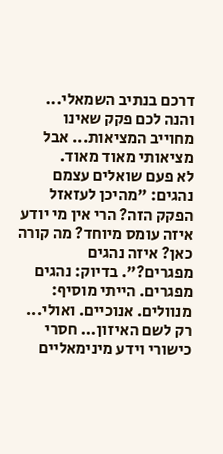דרכם בנתיב השמאלי... והנה לכם פקק שאינו מחוייב המציאות... אבל מציאותי מאוד מאוד.
לא פעם שואלים עצמם נהגים: "מהיכן לעזאזל הפקק הזה? הרי אין מי יודע איזה עומס מיוחד? מה קורה כאן? איזה נהגים מפגרים?". בדיוק: נהגים מפגרים. הייתי מוסיף: מנוולים. אנוכיים. ואולי... רק לשם האיזון... חסרי כישורי וידע מינימאליים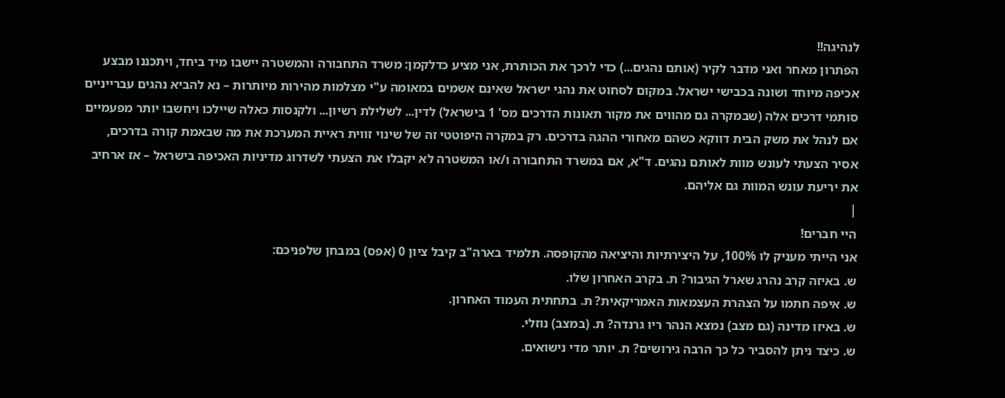לנהיגה!!
הפתרון מאחר ואני מדבר לקיר (אותם נהגים...) כדי לרכך את הכותרת, אני מציע כדלקמן: משרד התחבורה והמשטרה יישבו מיד ביחד, ויתכננו מבצע אכיפה מיוחד ושונה בכבישי ישראל. במקום לסחוט את נהגי ישראל שאינם אשמים במאומה ע"י מצלמות מהירות מיותרות – נא להביא נהגים עברייניים סותמי דרכים אלה (שבמקרה גם מהווים את מקור תאונות הדרכים מס' 1 בישראל) לדין... לשלילת רשיון... ולקנסות כאלה שיילכו ויחשבו יותר מפעמיים אם לנהל את משק הבית דווקא כשהם מאחורי ההגה בדרכים. רק במקרה היפוטטי זה של שינוי זווית ראיית המערכת את מה שבאמת קורה בדרכים, אסיר הצעתי לעונש מוות לאותם נהגים. ד"א, אם במשרד התחבורה ו/או המשטרה לא יקבלו את הצעתי לשדרוג מדיניות האכיפה בישראל – אז ארחיב את יריעת עונש המוות גם אליהם.
|
היי חברים!
אני הייתי מעניק לו 100%, על היצירתיות והיציאה מהקופסה. תלמיד בארה"ב קיבל ציון 0 (אפס) במבחן שלפניכם:
ש. באיזה קרב נהרג שארל הגיבור? ת. בקרב האחרון שלו.
ש. איפה חתמו על הצהרת העצמאות האמריקאית? ת. בתחתית העמוד האחרון.
ש. באיזו מדינה (גם מצב) נמצא הנהר ריו גרנדה? ת. (במצב) נוזלי.
ש. כיצד ניתן להסביר כל כך הרבה גירושים? ת. יותר מדי נישואים.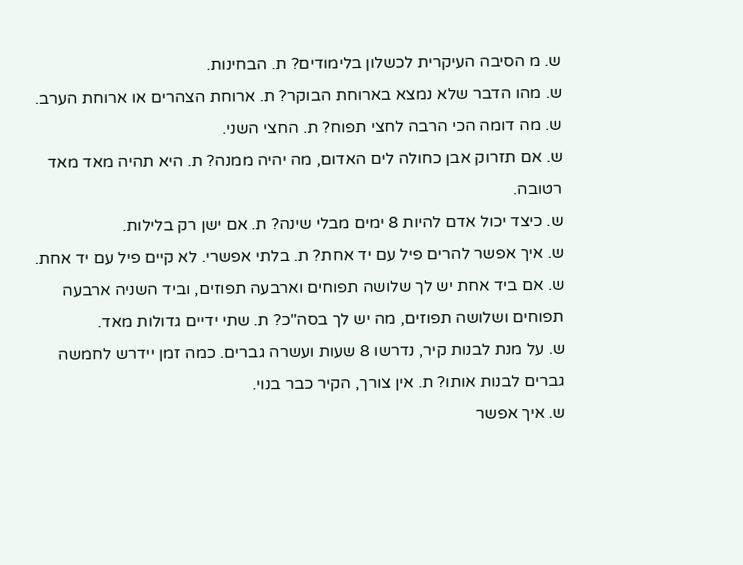ש. מ הסיבה העיקרית לכשלון בלימודים? ת. הבחינות.
ש. מהו הדבר שלא נמצא בארוחת הבוקר? ת. ארוחת הצהרים או ארוחת הערב.
ש. מה דומה הכי הרבה לחצי תפוח? ת. החצי השני.
ש. אם תזרוק אבן כחולה לים האדום, מה יהיה ממנה? ת. היא תהיה מאד מאד רטובה.
ש. כיצד יכול אדם להיות 8 ימים מבלי שינה? ת. אם ישן רק בלילות.
ש. איך אפשר להרים פיל עם יד אחת? ת. בלתי אפשרי. לא קיים פיל עם יד אחת.
ש. אם ביד אחת יש לך שלושה תפוחים וארבעה תפוזים, וביד השניה ארבעה תפוחים ושלושה תפוזים, מה יש לך בסה"כ? ת. שתי ידיים גדולות מאד.
ש. על מנת לבנות קיר, נדרשו 8 שעות ועשרה גברים. כמה זמן יידרש לחמשה גברים לבנות אותו? ת. אין צורך, הקיר כבר בנוי.
ש. איך אפשר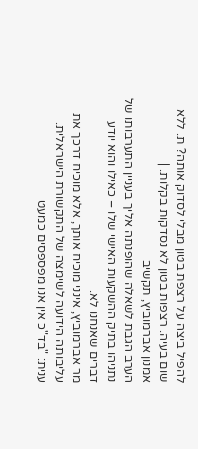להפיל ביצה על רצפת בטון מבלי לסדוק אותה? ת. ללא שום בעיה. רצפות בטון לא נסדקות בקלות. |
אמנון אברמוביץ, תקשיב
הערב הגבת לשאלה שהופנתה אליך בעניין התערבותו של נתניהו בתיק ההשקעות האישי שלו – כאילו והוא יודע דברים שאנחנו לא.
מר אברמוביץ, אינני מוכיח אותך, אלא מוכיח דרכך את עליבותה הידועה לשימצה של התקשורת הישראלית.
ענית: "בד"כ אין אנו מפספסים כמעט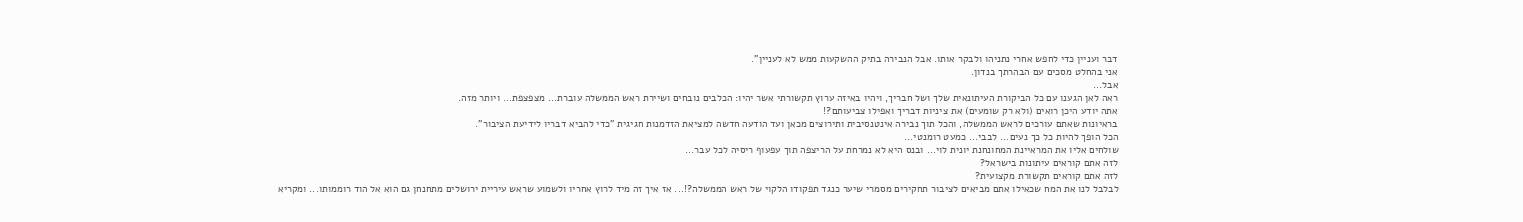דבר ועניין כדי לחפש אחרי נתניהו ולבקר אותו. אבל הנבירה בתיק ההשקעות ממש לא לעניין".
אני בהחלט מסכים עם הבהרתך בנדון.
אבל...
ראה לאן הגענו עם כל הביקורת העיתונאית שלך ושל חבריך, ויהיו באיזה ערוץ תקשורתי אשר יהיו: הכלבים נובחים ושיירת ראש הממשלה עוברת... מצפצפת... ויותר מזה.
אתה יודע היכן רואים (ולא רק שומעים) את ציניות דבריך ואפילו צביעותם?!
בראיונות שאתם עורכים לראש הממשלה, והכל תוך נבירה אינטנסיבית ותירוצים מכאן ועד הודעה חדשה למציאת הזדמנות חגיגית "כדי להביא דבריו לידיעת הציבור".
הכל הופך להיות כל כך נעים... לבבי... כמעט רומנטי...
שולחים אליו את המראיינת המחונחנת יונית לוי... ובנס היא לא נמרחת על הריצפה תוך עפעוף ריסיה לכל עבר...
לזה אתם קוראים עיתונות בישראל?
לזה אתם קוראים תקשורת מקצועית?
לבלבל לנו את המח שכאילו אתם מביאים לציבור תחקירים מסמרי שיער כנגד תפקודו הלקוי של ראש הממשלה?!... אז איך זה מיד לרוץ אחריו ולשמוע שראש עיריית ירושלים מתחנחן גם הוא אל הוד רוממותו... ומקריא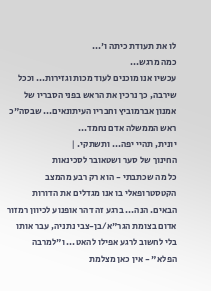לו את תעודת כיתה ו'...
כמה מרגש...
עכשיו אנו מוכנים לעוד מכות וגזירות... וככל שירבה, כך נרכין את הראש בפני הסבריו של אמנון אברמוביץ וחבריו העיתונאים... שבסה"כ ראש הממשלה אדם נחמד...
יונית, תהיי יפה... ותשתקי. |
החינוך של סער ושטאובר לסכינאות
כל מה שכתבתי - הוא רק רבע מהמצב הקטסטרופאלי בו אנו מגדלים את הדורות הבאים. הנה... ברגע זה דהר אופנוע לכיוון רמזור אדום בצומת הגר"א/בן-צבי נתניה, עבר אותו בלי לחשוב לרגע אפילו להאט... ו"למרבה הפלא" - אין כאן מצלמת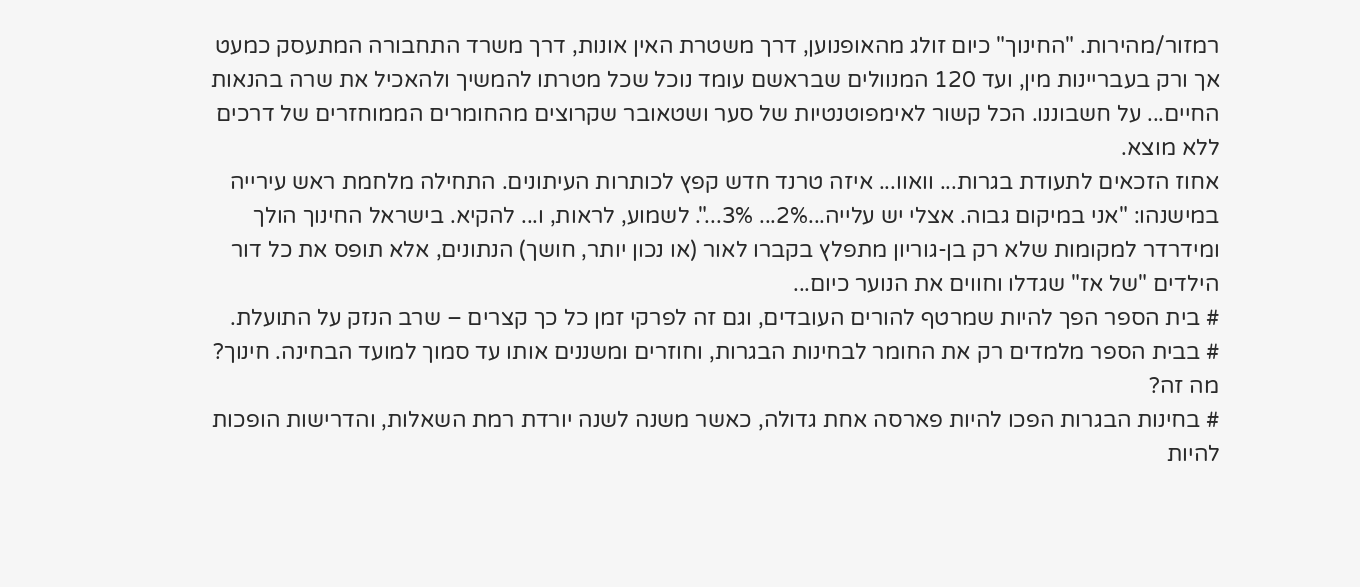רמזור/מהירות. "החינוך" כיום זולג מהאופנוען, דרך משטרת האין אונות, דרך משרד התחבורה המתעסק כמעט אך ורק בעבריינות מין, ועד 120 המנוולים שבראשם עומד נוכל שכל מטרתו להמשיך ולהאכיל את שרה בהנאות החיים... על חשבוננו. הכל קשור לאימפוטנטיות של סער ושטאובר שקרוצים מהחומרים הממוחזרים של דרכים ללא מוצא.
אחוז הזכאים לתעודת בגרות... וואוו... איזה טרנד חדש קפץ לכותרות העיתונים. התחילה מלחמת ראש עירייה במישנהו: "אני במיקום גבוה. אצלי יש עלייה...2%... 3%...". לשמוע, לראות, ו... להקיא. בישראל החינוך הולך ומידרדר למקומות שלא רק בן-גוריון מתפלץ בקברו לאור (או נכון יותר, חושך) הנתונים, אלא תופס את כל דור הילדים "של אז" שגדלו וחווים את הנוער כיום...
# בית הספר הפך להיות שמרטף להורים העובדים, וגם זה לפרקי זמן כל כך קצרים – שרב הנזק על התועלת.
# בבית הספר מלמדים רק את החומר לבחינות הבגרות, וחוזרים ומשננים אותו עד סמוך למועד הבחינה. חינוך? מה זה?
# בחינות הבגרות הפכו להיות פארסה אחת גדולה, כאשר משנה לשנה יורדת רמת השאלות, והדרישות הופכות להיות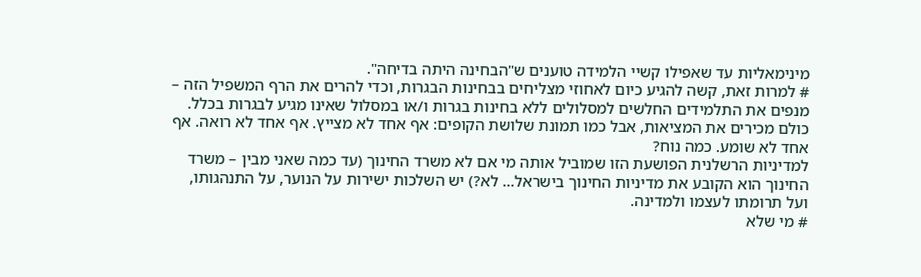מינימאליות עד שאפילו קשיי הלמידה טוענים ש"הבחינה היתה בדיחה".
# למרות זאת, קשה להגיע כיום לאחוזי מצליחים בבחינות הבגרות, וכדי להרים את הרף המשפיל הזה – מנפים את התלמידים החלשים למסלולים ללא בחינות בגרות ו/או במסלול שאינו מגיע לבגרות בכלל.
כולם מכירים את המציאות, אבל כמו תמונת שלושת הקופים: אף אחד לא מצייץ. אף אחד לא רואה. אף אחד לא שומע. כמה נוח?
למדיניות הרשלנית הפושעת הזו שמוביל אותה מי אם לא משרד החינוך (עד כמה שאני מבין – משרד החינוך הוא הקובע את מדיניות החינוך בישראל... לא?) יש השלכות ישירות על הנוער, על התנהגותו, ועל תרומתו לעצמו ולמדינה.
# מי שלא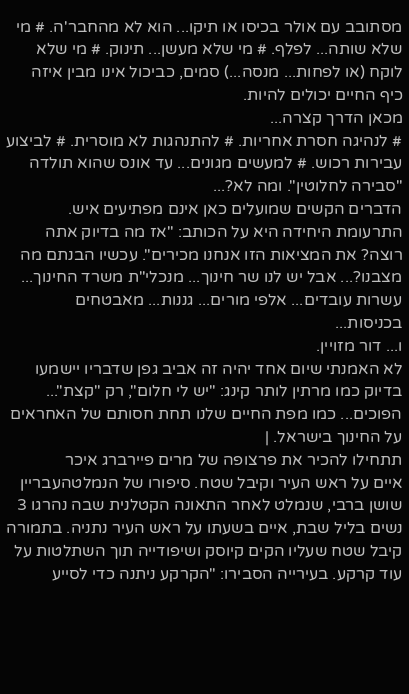מסתובב עם אולר בכיסו או תיקו... הוא לא מהחבר'ה. # מי שלא שותה... לפלף. # מי שלא מעשן... תינוק. # מי שלא לוקח (או לפחות... מנסה...) סמים, כביכול אינו מבין איזה כיף החיים יכולים להיות.
מכאן הדרך קצרה...
# לנהיגה חסרת אחריות. # להתנהגות לא מוסרית. # לביצוע עבירות רכוש. # למעשים מגונים... עד אונס שהוא תולדה "סבירה לחלוטין". ומה לא?...
הדברים הקשים שמועלים כאן אינם מפתיעים איש. התרעומת היחידה היא על הכותב: "אז מה בדיוק אתה רוצה? את המציאות הזו אנחנו מכירים". עכשיו הבנתם מה מצבנו?... אבל יש לנו שר חינוך... מנכלי"ת משרד החינוך... עשרות עובדים... אלפי מורים... גננות... מאבטחים בכניסות...
ו... דור מזויין.
לא האמנתי שיום אחד יהיה זה אביב גפן שדבריו יישמעו בדיוק כמו מרתין לותר קינג: "יש לי חלום", רק "קצת"... הפוכים... כמו מפת החיים שלנו תחת חסותם של האחראים על החינוך בישראל. |
תתחילו להכיר את פרצופה של מרים פיירברג איכר
איים על ראש העיר וקיבל שטח. סיפורו של הנמלטהעבריין שושן ברבי, שנמלט לאחר התאונה הקטלנית שבה נהרגו 3 נשים בליל שבת, איים בשעתו על ראש העיר נתניה. בתמורה קיבל שטח שעליו הקים קיוסק ושיפודייה תוך השתלטות על עוד קרקע. בעירייה הסבירו: "הקרקע ניתנה כדי לסייע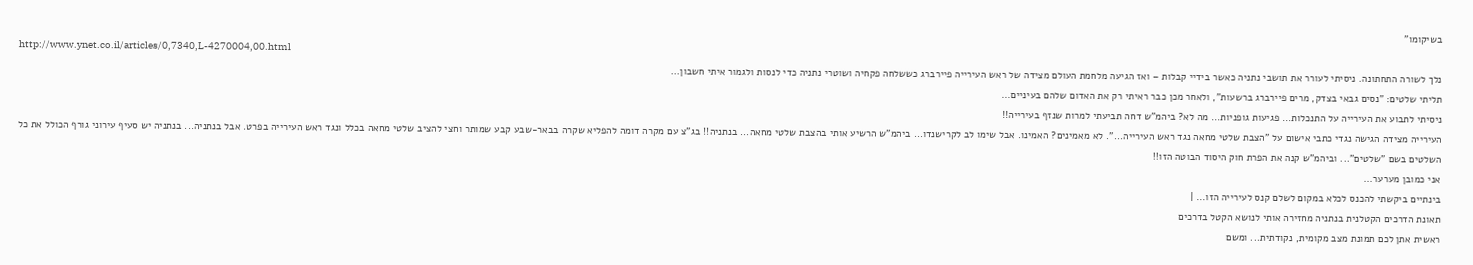בשיקומו"
http://www.ynet.co.il/articles/0,7340,L-4270004,00.html
נלך לשורה התחתונה. ניסיתי לעורר את תושבי נתניה כאשר בידיי קבלות – ואז הגיעה מלחמת העולם מצידה של ראש העירייה פיירברג כששלחה פקחיה ושוטרי נתניה כדי לנסות ולגמור איתי חשבון...
תליתי שלטים: "נסים גבאי בצדק, מרים פיירברג ברשעות", ולאחר מכן כבר ראיתי רק את האדום שלהם בעיניים...
ניסיתי לתבוע את העירייה על התנכלות... פגיעות גופניות... מה לא? ביהמ"ש דחה תביעתי למרות שנזף בעירייה!!
העירייה מצידה הגישה נגדי כתבי אישום על "הצבת שלטי מחאה נגד ראש העירייה...". לא מאמינים? האמינו. אבל שימו לב לקרישנדו... ביהמ"ש הרשיע אותי בהצבת שלטי מחאה... בנתניה!! בג"צ עם מקרה דומה להפליא שקרה בבאר-שבע קבע שמותר וחצי להציב שלטי מחאה בכלל ונגד ראש העירייה בפרט. אבל בנתניה... בנתניה יש סעיף עירוני גורף הכולל את כל השלטים בשם "שלטים"... וביהמ"ש קנה את הפרת חוק היסוד הבוטה הזו!!
אני כמובן מערער...
בינתיים ביקשתי להכנס לכלא במקום לשלם קנס לעירייה הזו... |
תאונת הדרכים הקטלנית בנתניה מחזירה אותי לנושא הקטל בדרכים
ראשית אתן לכם תמונת מצב מקומית, נקודתית... ומשם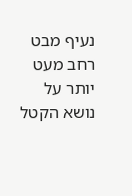נעיף מבט רחב מעט יותר על נושא הקטל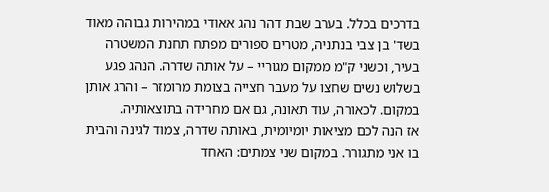בדרכים בכלל. בערב שבת דהר נהג אאודי במהירות גבוהה מאוד בשד' בן צבי בנתניה, מטרים ספורים מפתח תחנת המשטרה בעיר, וכשני ק"מ ממקום מגוריי – על אותה שדרה. הנהג פגע בשלוש נשים שחצו על מעבר חצייה בצומת מרומזר – והרג אותן במקום. לכאורה, עוד תאונה, גם אם מחרידה בתוצאותיה.
אז הנה לכם מציאות יומיומית, באותה שדרה, צמוד לגינה והבית בו אני מתגורר. במקום שני צמתים: האחד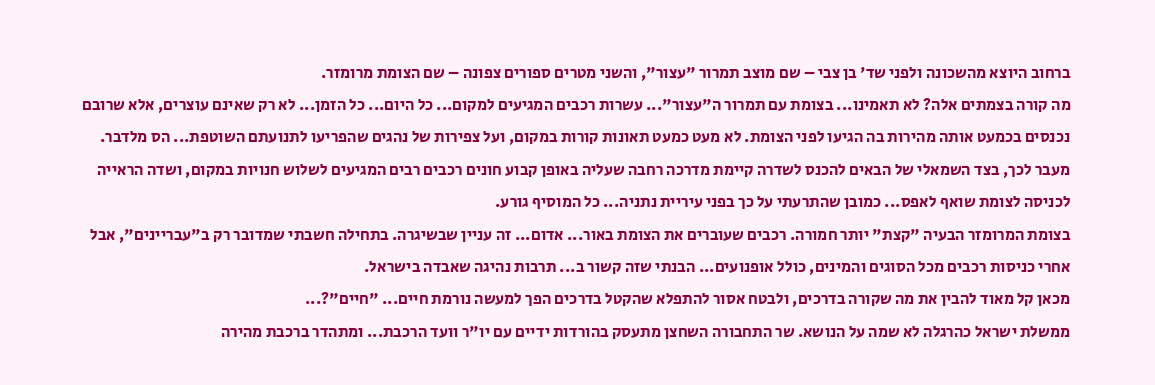ברחוב היוצא מהשכונה ולפני שד' בן צבי – שם מוצב תמרור "עצור", והשני מטרים ספורים צפונה – שם הצומת מרומזר.
מה קורה בצמתים אלה? לא תאמינו... בצומת עם תמרור ה"עצור"... עשרות רכבים המגיעים למקום... כל היום... כל הזמן... לא רק שאינם עוצרים, אלא שרובם נכנסים בכמעט אותה מהירות בה הגיעו לפני הצומת. לא מעט כמעט תאונות קורות במקום, ועל צפירות של נהגים שהפריעו לתנועתם השוטפת... הס מלדבר. מעבר לכך, בצד השמאלי של הבאים להכנס לשדרה קיימת מדרכה רחבה שעליה באופן קבוע חונים רכבים רבים המגיעים לשלוש חנויות במקום, ושדה הראייה לכניסה לצומת שואף לאפס... כמובן שהתרעתי על כך בפני עיריית נתניה... כל המוסיף גורע.
בצומת המרומזר הבעיה "קצת" יותר חמורה. רכבים שעוברים את הצומת באור... אדום... זה עניין שבשיגרה. בתחילה חשבתי שמדובר רק ב"עבריינים", אבל אחרי כניסות רכבים מכל הסוגים והמינים, כולל אופנועים... הבנתי שזה קשור ב... תרבות נהיגה שאבדה בישראל.
מכאן קל מאוד להבין את מה שקורה בדרכים, ולבטח אסור להתפלא שהקטל בדרכים הפך למעשה נורמת חיים... "חיים"?...
ממשלת ישראל כהרגלה לא שמה על הנושא. שר התחבורה השחצן מתעסק בהורדות ידיים עם יו"ר וועד הרכבת... ומתהדר ברכבת מהירה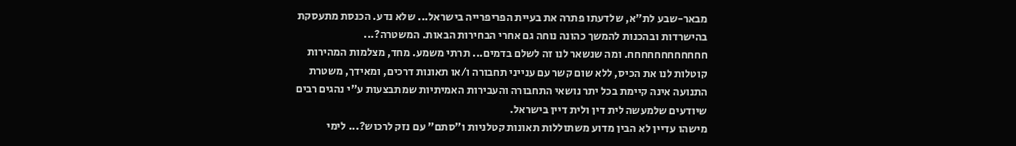מבאר-שבע לת"א, שלדעתו פתרה את בעיית הפריפרייה בישראל... שלא נדע. הכנסת מתעסקת בהישרדות ובהכנות להמשך כהונה נוחה גם אחרי הבחירות הבאות. המשטרה?... חחחחחחחחחחחח. ומה שנשאר לנו זה לשלם בדמים... תרתי משמע. מחד, מצלמות המהירות קוטלות לנו את הכיס, ללא שום קשר עם ענייני תחבורה ו/או תאונות דרכים, ומאידך, משטרת התנועה אינה קיימת בכל יתר נושאי התחבורה והעבירות האמיתיות שמתבצעות ע"י נהגים רבים שיודעים שלמעשה לית דין ולית דיין בישראל.
מישהו עדיין לא הבין מדוע משתוללות תאונות קטלניות ו"סתם" עם נזק לרכוש?... לימי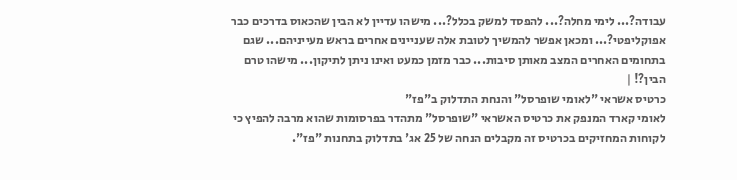עבודה?... לימי מחלה?... להפסד למשק בכלל?... מישהו עדיין לא הבין שהכאוס בדרכים כבר אפוקליפטי?... ומכאן אפשר להמשיך לטובת אלה שעניינים אחרים בראש מעייניהם... שגם בתחומים האחרים המצב מאותן סיבות... כבר מזמן כמעט ואינו ניתן לתיקון... מישהו טרם הבין?! |
כרטיס אשראי "לאומי שופרסל" והנחת התדלוק ב"פז"
לאומי קארד המנפק את כרטיס האשראי "שופרסל" מתהדר בפרסומות שהוא מרבה להפיץ כי לקוחות המחזיקים בכרטיס זה מקבלים הנחה של 25 אג' בתדלוק בתחנות "פז".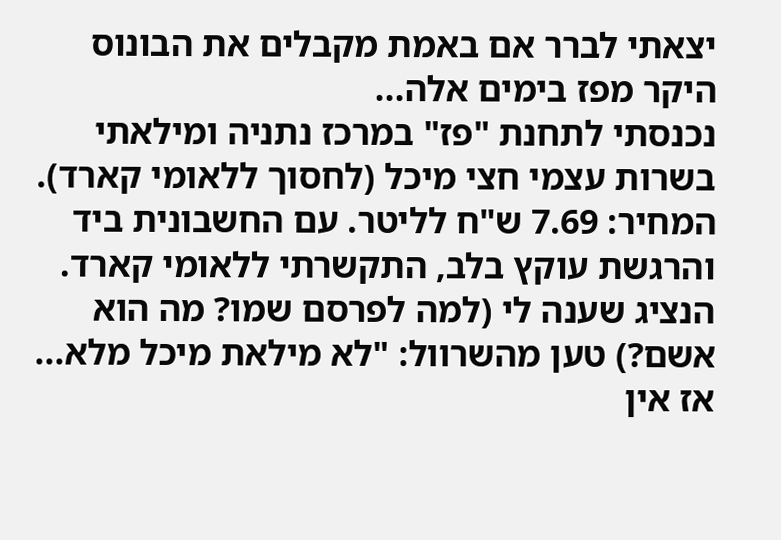יצאתי לברר אם באמת מקבלים את הבונוס היקר מפז בימים אלה...
נכנסתי לתחנת "פז" במרכז נתניה ומילאתי בשרות עצמי חצי מיכל (לחסוך ללאומי קארד). המחיר: 7.69 ש"ח לליטר. עם החשבונית ביד והרגשת עוקץ בלב, התקשרתי ללאומי קארד.
הנציג שענה לי (למה לפרסם שמו? מה הוא אשם?) טען מהשרוול: "לא מילאת מיכל מלא... אז אין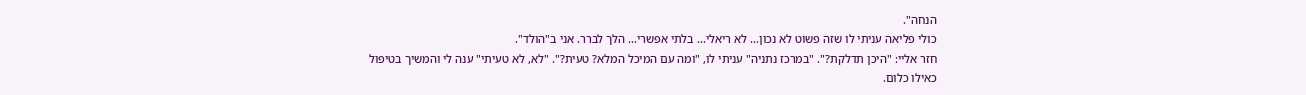הנחה".
כולי פליאה עניתי לו שזה פשוט לא נכון... לא ריאלי... בלתי אפשרי... הלך לברר. אני ב"הולד".
חזר אליי: "היכן תדלקת?". "במרכז נתניה" עניתי לו, "ומה עם המיכל המלא? טעית?". "לא, לא טעיתי" ענה לי והמשיך בטיפול כאילו כלום.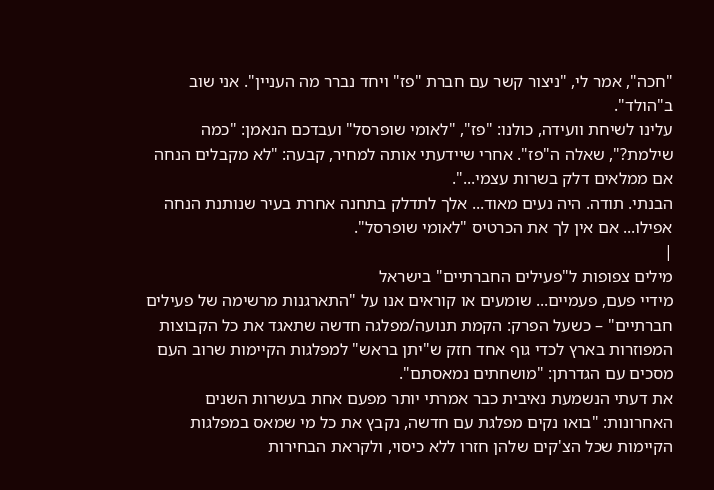"חכה", אמר לי, "ניצור קשר עם חברת "פז" ויחד נברר מה העניין". אני שוב ב"הולד".
עלינו לשיחת וועידה, כולנו: "פז", "לאומי שופרסל" ועבדכם הנאמן: "כמה שילמת?", שאלה ה"פז". אחרי שיידעתי אותה למחיר, קבעה: "לא מקבלים הנחה אם ממלאים דלק בשרות עצמי...".
הבנתי. תודה. היה נעים מאוד... אלך לתדלק בתחנה אחרת בעיר שנותנת הנחה אפילו... אם אין לך את הכרטיס "לאומי שופרסל".
|
מילים צפופות ל"פעילים החברתיים" בישראל
מידיי פעם, פעמיים... שומעים או קוראים אנו על "התארגנות מרשימה של פעילים חברתיים" – כשעל הפרק: הקמת תנועה/מפלגה חדשה שתאגד את כל הקבוצות המפוזרות בארץ לכדי גוף אחד חזק ש"יתן בראש" למפלגות הקיימות שרוב העם מסכים עם הגדרתן: "מושחתים נמאסתם".
את דעתי הנשמעת נאיבית כבר אמרתי יותר מפעם אחת בעשרות השנים האחרונות: "בואו נקים מפלגת עם חדשה, נקבץ את כל מי שמאס במפלגות הקיימות שכל הצ'קים שלהן חזרו ללא כיסוי, ולקראת הבחירות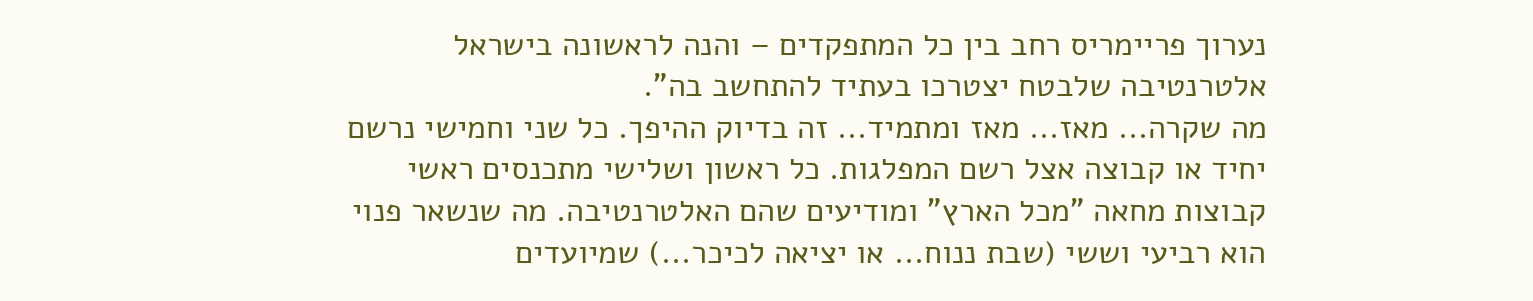נערוך פריימריס רחב בין כל המתפקדים – והנה לראשונה בישראל אלטרנטיבה שלבטח יצטרכו בעתיד להתחשב בה".
מה שקרה... מאז... מאז ומתמיד... זה בדיוק ההיפך. כל שני וחמישי נרשם יחיד או קבוצה אצל רשם המפלגות. כל ראשון ושלישי מתכנסים ראשי קבוצות מחאה "מכל הארץ" ומודיעים שהם האלטרנטיבה. מה שנשאר פנוי הוא רביעי וששי (שבת ננוח... או יציאה לכיכר...) שמיועדים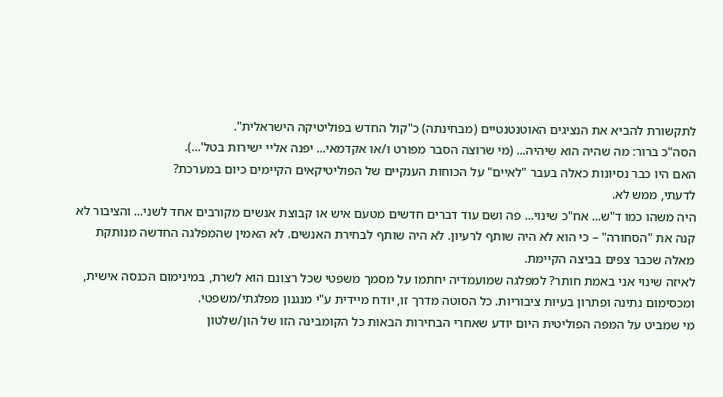לתקשורת להביא את הנציגים האוטנטנטיים (מבחינתה) כ"קול החדש בפוליטיקה הישראלית".
הסה"כ ברור: מה שהיה הוא שיהיה... (מי שרוצה הסבר מפורט ו/או אקדמאי... יפנה אליי ישירות בטל'...).
האם היו כבר נסיונות כאלה בעבר "לאיים" על הכוחות הענקיים של הפוליטיקאים הקיימים כיום במערכת?
לדעתי, ממש לא.
היה משהו כמו ד"ש... אח"כ שינוי... פה ושם עוד דברים חדשים מטעם איש או קבוצת אנשים מקורבים אחד לשני... והציבור לא קנה את "הסחורה" – כי הוא לא היה שותף לרעיון. לא היה שותף לבחירת האנשים. לא האמין שהמפלגה החדשה מנותקת מאלה שכבר צפים בביצה הקיימת.
לאיזה שינוי אני באמת חותר? למפלגה שמועמדיה יחתמו על מסמך משפטי שכל רצונם הוא לשרת, במינימום הכנסה אישית, ומכסימום נתינה ופתרון בעיות ציבוריות. כל הסוטה מדרך זו, יודח מיידית ע"י מנגנון מפלגתי/משפטי.
מי שמביט על המפה הפוליטית היום יודע שאחרי הבחירות הבאות כל הקומבינה הזו של הון/שלטון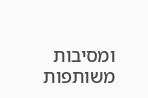ומסיבות משותפות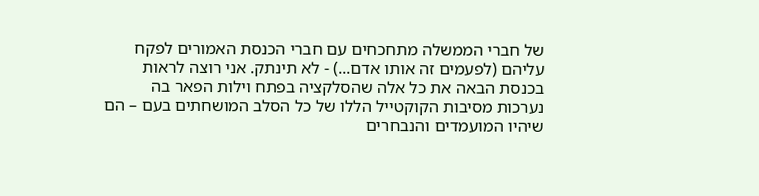של חברי הממשלה מתחכחים עם חברי הכנסת האמורים לפקח עליהם (לפעמים זה אותו אדם...) - לא תינתק. אני רוצה לראות בכנסת הבאה את כל אלה שהסלקציה בפתח וילות הפאר בה נערכות מסיבות הקוקטייל הללו של כל הסלב המושחתים בעם – הם שיהיו המועמדים והנבחרים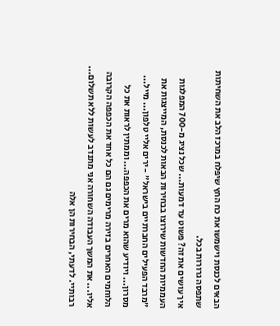הבאים לכנסת וישמשו את כח החץ שיפלח במרכז הלב את השחיתות שתפסה גרורות בכל.
איך עושים את זה? פשוט עד דמעות... שכל נציג מ-700 המפלגות העממיות החדשות שירוצו בבחירות הבאות לכנסת, המייצגות את "מרבד הפעילים החברתיים בישראל" - ירים אליי טלפון... מייל... מסרון... ויודיע שהוא מרים את הכפפה... וממתין לראות את כל הלוחמים האחרים בזירה מרימים גם הם כל אחד את הכפפה הקרובה אליו... את המשך העבודה השחורה אני מתנדב לעשות ללא תשלום...
רבותיי. לדעתי, הבחירות הן אלה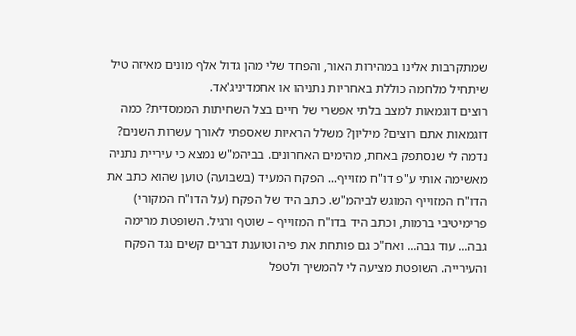שמתקרבות אלינו במהירות האור, והפחד שלי מהן גדול אלף מונים מאיזה טיל שיתחיל מלחמה כוללת באחריות נתניהו או אחמדיניג'אד.
רוצים דוגמאות למצב בלתי אפשרי של חיים בצל השחיתות הממסדית? כמה דוגמאות אתם רוצים? מיליון? משלל הראיות שאספתי לאורך עשרות השנים? נדמה לי שנסתפק באחת, מהימים האחרונים. בביהמ"ש נמצא כי עיריית נתניה מאשימה אותי ע"פ דו"ח מזוייף... הפקח המעיד (בשבועה) טוען שהוא כתב את הדו"ח המזוייף המוגש לביהמ"ש. כתב היד של הפקח (על הדו"ח המקורי) פרימיטיבי ברמות, וכתב היד בדו"ח המזוייף – שוטף ורגיל. השופטת מרימה גבה... עוד גבה... ואח"כ גם פותחת את פיה וטוענת דברים קשים נגד הפקח והעירייה. השופטת מציעה לי להמשיך ולטפל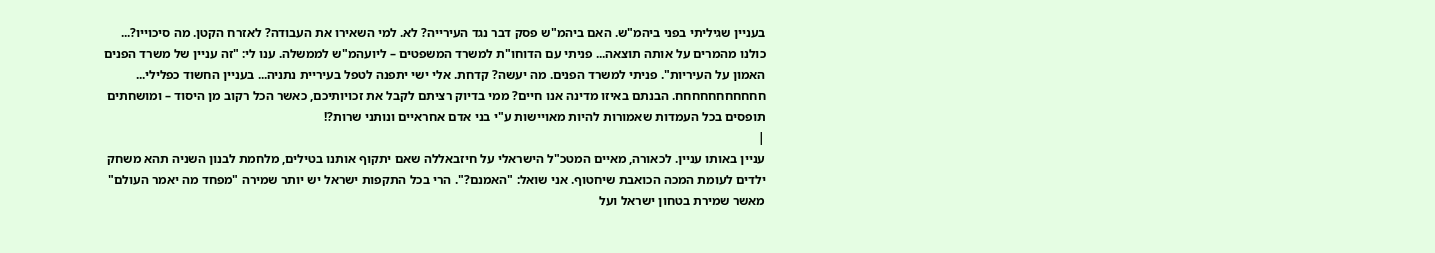בעניין שגיליתי בפני ביהמ"ש. האם ביהמ"ש פסק דבר נגד העירייה? לא. למי השאירו את העבודה? לאזרח הקטן. מה סיכוייו?... כולנו מהמרים על אותה תוצאה... פניתי עם הדוחו"ת למשרד המשפטים – ליועהמ"ש לממשלה. ענו לי: "זה עניין של משרד הפנים האמון על העיריות". פניתי למשרד הפנים. מה יעשה? קדחת. אלי ישי יתפנה לטפל בעיריית נתניה... בעניין החשוד כפלילי... חחחחחחחחחחח. הבנתם באיזו מדינה אנו חיים? ממי בדיוק רציתם לקבל את זכויותיכם, כאשר הכל רקוב מן היסוד – ומושחתים תופסים בכל העמדות שאמורות להיות מאויישות ע"י בני אדם אחראיים ונותני שרות?!
|
עניין באותו עניין. לכאורה, מאיים המטכ"ל הישראלי על חיזבאללה שאם יתקוף אותנו בטילים, מלחמת לבנון השניה תהא משחק ילדים לעומת המכה הכואבת שיחטוף. אני שואל: "האמנם?". הרי בכל התקפות ישראל יש יותר שמירה "מפחד מה יאמר העולם" מאשר שמירת בטחון ישראל ועל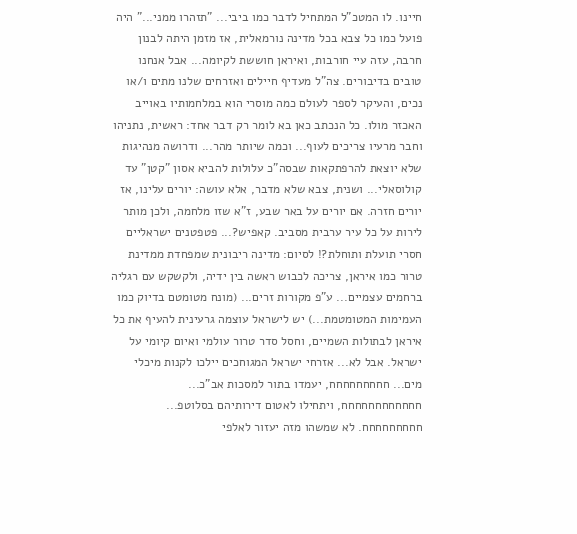חיינו. לו המטכ"ל המתחיל לדבר כמו ביבי... "תזהרו ממני..." היה פועל כמו כל צבא בכל מדינה נורמאלית, אז מזמן היתה לבנון חרבה, עזה עיי חורבות, ואיראן חוששת לקיומה... אבל אנחנו טובים בדיבורים. צה"ל מעדיף חיילים ואזרחים שלנו מתים ו/או נכים, והעיקר לספר לעולם כמה מוסרי הוא במלחמותיו באוייב האכזר מולו. כל הנכתב כאן בא לומר רק דבר אחד: ראשית, נתניהו וחבר מרעיו צריכים לעוף... וכמה שיותר מהר... ודרושה מנהיגות שלא יוצאת להרפתקאות שבסה"כ עלולות להביא אסון "קטן" עד קולוסאלי... ושנית, צבא שלא מדבר, אלא עושה: יורים עלינו, אז יורים חזרה. אם יורים על באר שבע, ז"א שזו מלחמה, ולכן מותר לירות על כל עיר ערבית מסביב. קאפיש?... פטפטנים ישראליים חסרי תועלת ותוחלת?! לסיום: מדינה ריבונית שמפחדת ממדינת טרור כמו איראן, צריכה לכבוש ראשה בין ידיה, ולקשקש עם רגליה ברחמים עצמיים... ע"פ מקורות זרים... (מונח מטומטם בדיוק כמו העמימות המטומטמת...) יש לישראל עוצמה גרעינית להעיף את כל איראן לבתולות השמיים, וחסל סדר טרור עולמי ואיום קיומי על ישראל. אבל לא... אזרחי ישראל המגוחכים יילכו לקנות מיכלי מים... חחחחחחחחח, יעמדו בתור למסכות אב"כ... חחחחחחחחחחחח, ויתחילו לאטום דירותיהם בסלוטפ... חחחחחחחחח. לא שמשהו מזה יעזור לאלפי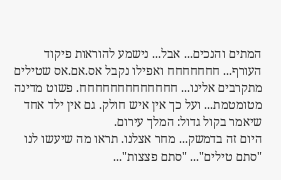המתים והנכים... אבל... נישמע להוראות פיקוד העורף... חחחחחחח ואפילו נקבל אס.אם.אס שטילים מתקרבים אלינו... חחחחחחחחחחחחח. פשוט מדינה מטומטמת... ועל כך אין איש חולק. גם אין ילד אחד שיאמר בקול גדול: המלך עירום.
היום זה בדמשק... מחר אצלנו. תראו מה שיעשו לנו "סתם טילים"... "סתם פצצות"...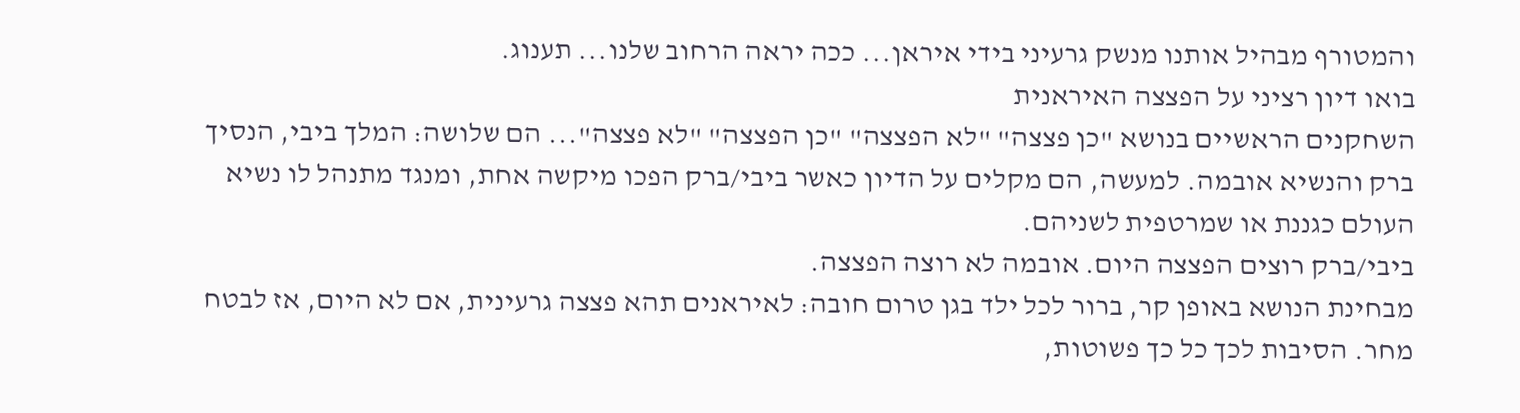והמטורף מבהיל אותנו מנשק גרעיני בידי איראן... ככה יראה הרחוב שלנו... תענוג.
בואו דיון רציני על הפצצה האיראנית
השחקנים הראשיים בנושא "כן פצצה" "לא הפצצה" "כן הפצצה" "לא פצצה"... הם שלושה: המלך ביבי, הנסיך ברק והנשיא אובמה. למעשה, הם מקלים על הדיון כאשר ביבי/ברק הפכו מיקשה אחת, ומנגד מתנהל לו נשיא העולם כגננת או שמרטפית לשניהם.
ביבי/ברק רוצים הפצצה היום. אובמה לא רוצה הפצצה.
מבחינת הנושא באופן קר, ברור לכל ילד בגן טרום חובה: לאיראנים תהא פצצה גרעינית, אם לא היום, אז לבטח מחר. הסיבות לכך כל כך פשוטות,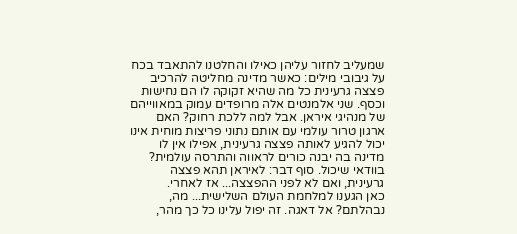שמעליב לחזור עליהן כאילו והחלטנו להתאבד בכח על גיבובי מילים: כאשר מדינה מחליטה להרכיב פצצה גרעינית כל מה שהיא זקוקה לו הם נחישות וכסף. שני אלמנטים אלה מרופדים עמוק במאווייהם של מנהיגי איראן. אבל למה ללכת רחוק? האם ארגון טרור עולמי עם אותם נתוני פריצות מוחית אינו יכול להגיע לאותה פצצה גרעינית, אפילו אין לו מדינה בה יבנה כורים לראווה והתרסה עולמית? בוודאי שיכול. סוף דבר: לאיראן תהא פצצה גרעינית, ואם לא לפני ההפצצה... אז לאחרי.
כאן הגענו למלחמת העולם השלישית... מה, נבהלתם? אל דאגה. זה יפול עלינו כל כך מהר,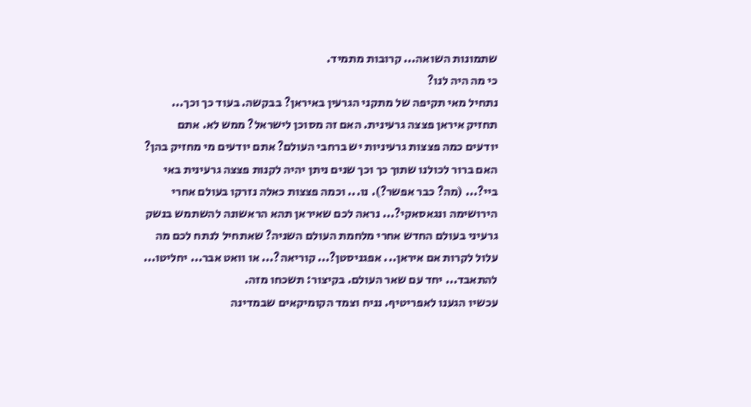שתמונות השואה... קרובות מתמיד.
כי מה היה לנו?
נתחיל מאי תקיפה של מתקני הגרעין באיראן? בבקשה. בעוד כך וכך... תחזיק איראן פצצה גרעינית. האם זה מסוכן לישראל? ממש לא. אתם יודעים כמה פצצות גרעיניות יש ברחבי העולם? אתם יודעים מי מחזיק בהן? האם ברור לכולנו שתוך כך וכך שנים ניתן יהיה לקנות פצצה גרעינית באי ביי?... (מה? כבר אפשר?). נו... וכמה פצצות כאלה נזרקו בעולם אחרי הירושימה ונגאסאקי?... נראה לכם שאיראן תהא הראשונה להשתמש בנשק גרעיני בעולם החדש אחרי מלחמת העולם השניה? שאתחיל לנתח לכם מה עלול לקרות אם איראן... אפגניסטן?... קוריאה?... או וואט אבר... יחליטו... להתאבד... יחד עם שאר העולם. בקיצור: תשכחו מזה.
עכשיו הגענו לאפריטיף. נניח וצמד הקומיקאים שבמדינה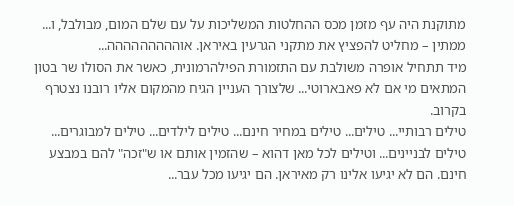מתוקנת היה עף מזמן מכס ההחלטות המשליכות על עם שלם המום, מבולבל, ו... ממתין – מחליט להפציץ את מתקני הגרעין באיראן. אוההההההההה...
מיד תתחיל אופרה משולבת עם התזמורת הפילהרמונית, כאשר את הסולו שר בטון המתאים מי אם לא פאבארוטי... שלצורך העניין הגיח מהמקום אליו רובנו נצטרף בקרוב.
טילים רבותיי... טילים... טילים במחיר חינם... טילים לילדים... טילים למבוגרים... טילים לבניינים... וטילים לכל מאן דהוא – שהזמין אותם או ש"זכה" להם במבצע חינם. הם לא יגיעו אלינו רק מאיראן. הם יגיעו מכל עבר...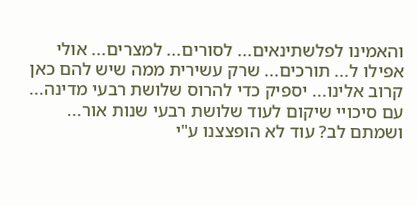והאמינו לפלשתינאים... לסורים... למצרים... אולי אפילו ל... תורכים... שרק עשירית ממה שיש להם כאן קרוב אלינו... יספיק כדי להרוס שלושת רבעי מדינה... עם סיכויי שיקום לעוד שלושת רבעי שנות אור... ושמתם לב? עוד לא הופצצנו ע"י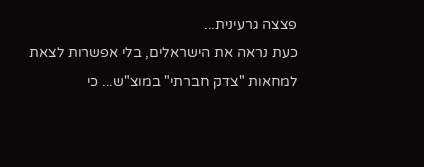פצצה גרעינית...
כעת נראה את הישראלים, בלי אפשרות לצאת למחאות "צדק חברתי" במוצ"ש... כי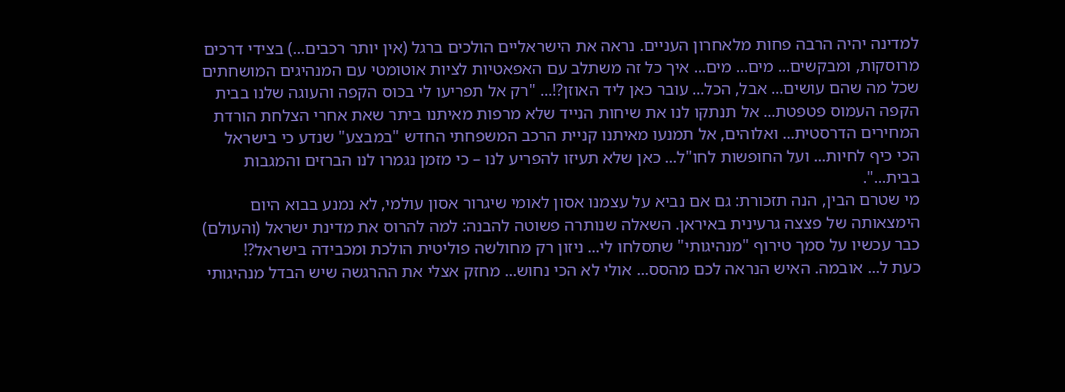למדינה יהיה הרבה פחות מלאחרון העניים. נראה את הישראליים הולכים ברגל (אין יותר רכבים...) בצידי דרכים מרוסקות, ומבקשים... מים... מים... איך כל זה משתלב עם האפאטיות לציות אוטומטי עם המנהיגים המושחתים שכל מה שהם עושים... אבל, הכל... עובר כאן ליד האוזן?!... "רק אל תפריעו לי בכוס הקפה והעוגה שלנו בבית הקפה העמוס פטפטת... אל תנתקו לנו את שיחות הנייד שלא מרפות מאיתנו ביתר שאת אחרי הצלחת הורדת המחירים הדרסטית... ואלוהים, אל תמנעו מאיתנו קניית הרכב המשפחתי החדש "במבצע" שנדע כי בישראל הכי כיף לחיות... ועל החופשות לחו"ל... כאן שלא תעיזו להפריע לנו – כי מזמן נגמרו לנו הברזים והמגבות בבית...".
מי שטרם הבין, הנה תזכורת: גם אם נביא על עצמנו אסון לאומי שיגרור אסון עולמי, לא נמנע בבוא היום הימצאותה של פצצה גרעינית באיראן. השאלה שנותרה פשוטה להבנה: למה להרוס את מדינת ישראל (והעולם) כבר עכשיו על סמך טירוף "מנהיגותי" שתסלחו לי... ניזון רק מחולשה פוליטית הולכת ומכבידה בישראל?!
כעת ל... אובמה. האיש הנראה לכם מהסס... אולי לא הכי נחוש... מחזק אצלי את ההרגשה שיש הבדל מנהיגותי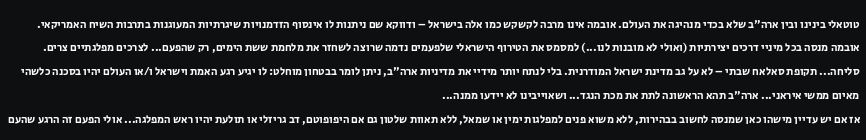טוטאלי בינינו ובין ארה"ב שלא בכדי מנהיגה את העולם. אובמה אינו מרבה לקשקש כמו אלה בישראל – ודווקא שם ניתנות לו אינסוף הזדמנויות שיגרתיות המעוגנות בתרבות השיח האמריקאי. אובמה מנסה בכל מיניי דרכים יצירתיות (ואולי לא מובנות לנו...) למסמס את הטירוף הישראלי שלפעמים נדמה שרוצה לשחזר את מלחמת ששת הימים, רק שהפעם... לצרכים מפלגתיים צרים. סליחה... תקופת סאלאח שבתי – לא על גב מדינת ישראל המודרנית. בלי לנתח יותר מידיי את מדיניות ארה"ב, ניתן לומר בבטחון מוחלט: לו יגיע רגע האמת וישראל ו/או העולם יהיו בסכנה כלשהי מאיום ממשי איראני... ארה"ב תהא הראשונה לתת את מכת הנגד... ושאוייבינו לא יידעו ממנה...
אז אם יש עדיין מישהו כאן שמנסה לחשוב בבהירות, ללא משוא פנים למפלגות ימין או שמאל, ללא תאוות שלטון גם אם היפופוטם, דב גריזלי או תולעת יהיו ראש המפלגה... אולי הפעם זה הרגע שהעם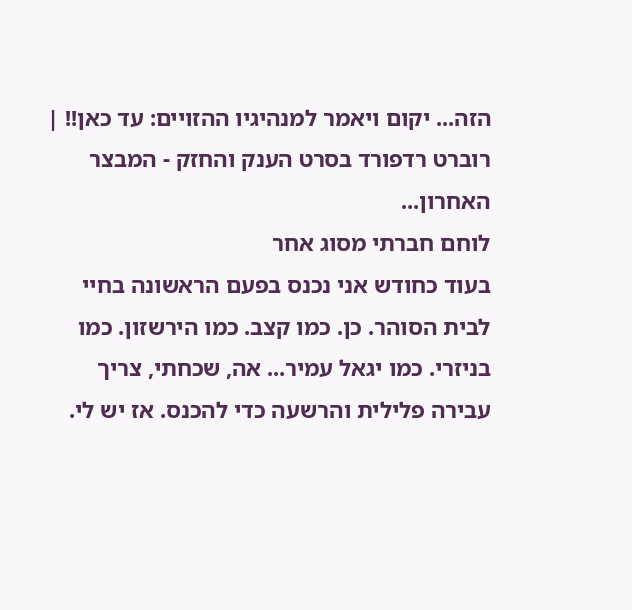הזה... יקום ויאמר למנהיגיו ההזויים: עד כאן!! |
רוברט רדפורד בסרט הענק והחזק - המבצר האחרון...
לוחם חברתי מסוג אחר
בעוד כחודש אני נכנס בפעם הראשונה בחיי לבית הסוהר. כן. כמו קצב. כמו הירשזון. כמו בניזרי. כמו יגאל עמיר... אה, שכחתי, צריך עבירה פלילית והרשעה כדי להכנס. אז יש לי.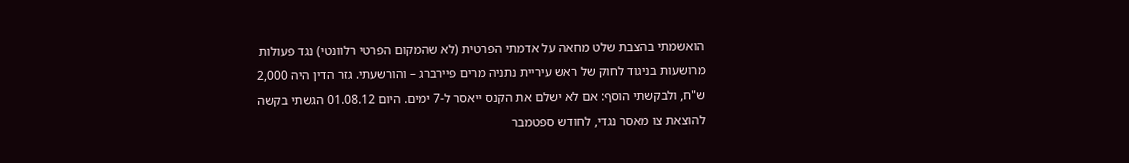הואשמתי בהצבת שלט מחאה על אדמתי הפרטית (לא שהמקום הפרטי רלוונטי) נגד פעולות מרושעות בניגוד לחוק של ראש עיריית נתניה מרים פיירברג – והורשעתי. גזר הדין היה 2,000 ש"ח, ולבקשתי הוסף: אם לא ישלם את הקנס ייאסר ל-7 ימים. היום 01.08.12 הגשתי בקשה להוצאת צו מאסר נגדי, לחודש ספטמבר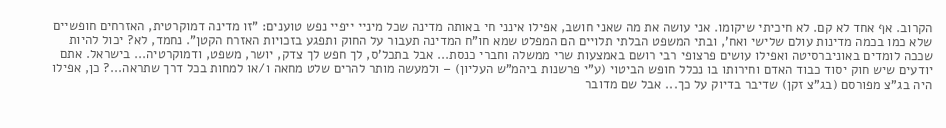הקרוב. אף אחד לא קם. לא חיכיתי שיקומו. אני עושה את מה שאני חושב, אפילו אינני חי באותה מדינה שכל מיניי ייפיי נפש טוענים: "זו מדינה דמוקרטית, האזרחים חופשיים שלא כמו בכמה מדינות עולם שלישי ואח', ובתי המשפט הבלתי תלויים הם המפלט שמא חו"ח המדינה תעבור על החוק ותפגע בזכויות האזרח הקטן". נחמד, לא? יכול להיות שככה לומדים באוניברסיטה ואפילו עושים פרצופי רבי רושם באמצעות שרי ממשלה וחברי כנסת... אבל בתכל'ס, לך חפש לך צדק, יושר, משפט, ודמוקרטיה... בישראל. אתם יודעים שיש חוק יסוד כבוד האדם וחירותו בו נכלל חופש הביטוי (ע"י פרשנות ביהמ"ש העליון) – ולמעשה מותר להרים שלט מחאה ו/או למחות בכל דרך שתראה...? כן, אפילו היה בג"צ מפורסם (בג"צ זקן) שדיבר בדיוק על כך... אבל שם מדובר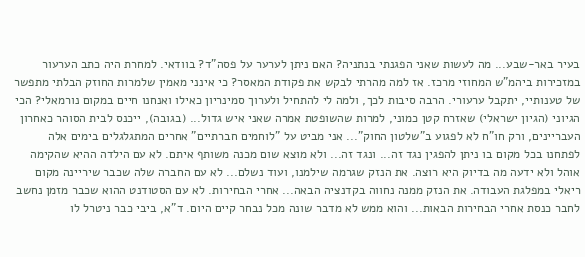בעיר באר-שבע... מה לעשות שאני הפגנתי בנתניה? האם ניתן לערער על פסה"ד? בוודאי. למחרת היה כתב הערעור במזכירות ביהמ"ש המחוזי מרכז. אז למה מהרתי לבקש את פקודת המאסר? כי אינני מאמין שלמרות החוזק הבלתי מתפשר של טענותיי, יתקבל ערעורי. הרבה סיבות לכך, ולמה לי להתחיל ולערוך סמינריון כאילו ואנחנו חיים במקום נורמאלי? הכי הגיוני (הגיון ישראלי) שאזרח קטן כמוני, למרות שהשופטת אמרה שאני איש גדול... (בגובה), ייכנס לבית הסוהר כאחרון העבריינים, ורק חו"ח לא לפגוע ב"שלטון החוק"... אני מביט על "לוחמים חברתיים" אחרים המתגלגלים בימים אלה לפתחנו בכל מקום בו ניתן להפגין נגד זה... ונגד זה... ולא מוצא שום מכנה משותף איתם. לא עם הילדה ההיא שהקימה אוהל ולא ידעה מה בדיוק היא רוצה. את הנזק שגרמה שילמנו, ועוד נשלם... לא עם החברה שלה שכבר שיריינה מקום ריאלי במפלגת העבודה. את הנזק ממנה נחווה בקדנציה הבאה... אחרי הבחירות. לא עם הסטודנט ההוא שכבר מזמן נחשב לחבר כנסת אחרי הבחירות הבאות... והוא ממש לא מדבר שונה מכל נבחר קיים היום. ד"א, ביבי כבר ניטרל לו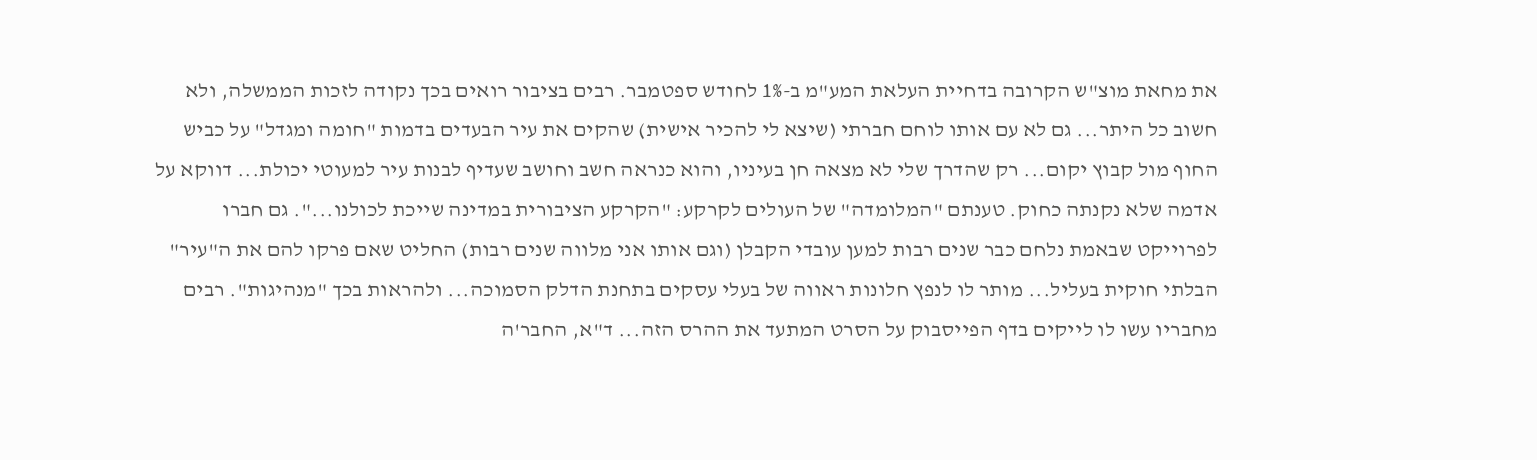את מחאת מוצ"ש הקרובה בדחיית העלאת המע"מ ב-1% לחודש ספטמבר. רבים בציבור רואים בכך נקודה לזכות הממשלה, ולא חשוב כל היתר... גם לא עם אותו לוחם חברתי (שיצא לי להכיר אישית) שהקים את עיר הבעדים בדמות "חומה ומגדל" על כביש החוף מול קבוץ יקום... רק שהדרך שלי לא מצאה חן בעיניו, והוא כנראה חשב וחושב שעדיף לבנות עיר למעוטי יכולת... דווקא על אדמה שלא נקנתה כחוק. טענתם "המלומדה" של העולים לקרקע: "הקרקע הציבורית במדינה שייכת לכולנו...". גם חברו לפרוייקט שבאמת נלחם כבר שנים רבות למען עובדי הקבלן (וגם אותו אני מלווה שנים רבות) החליט שאם פרקו להם את ה"עיר" הבלתי חוקית בעליל... מותר לו לנפץ חלונות ראווה של בעלי עסקים בתחנת הדלק הסמוכה... ולהראות בכך "מנהיגות". רבים מחבריו עשו לו לייקים בדף הפייסבוק על הסרט המתעד את ההרס הזה... ד"א, החבר'ה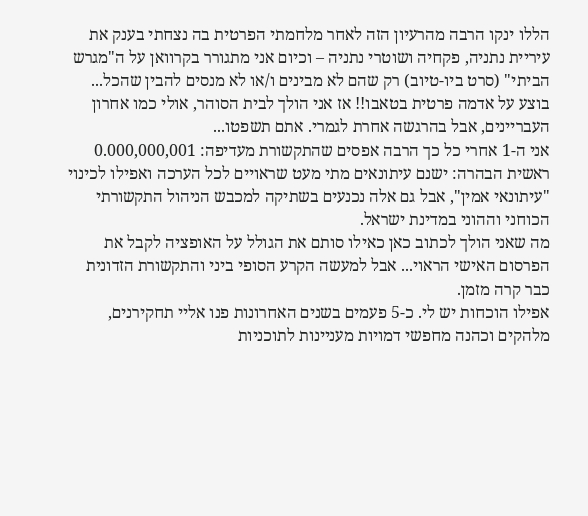הללו ינקו הרבה מהרעיון הזה לאחר מלחמתי הפרטית בה נצחתי בענק את עיריית נתניה, פקחיה ושוטרי נתניה – וכיום אני מתגורר בקרוואן על ה"מגרש הביתי" (סרט ביו-טיוב) רק שהם לא מבינים ו/או לא מנסים להבין שהכל... בוצע על אדמה פרטית בטאבו!! אז אני הולך לבית הסוהר, אולי כמו אחרון העבריינים, אבל בהרגשה אחרת לגמרי. אתם תשפטו...
אני ה-1 אחרי כל כך הרבה אפסים שהתקשורת מעדיפה: 0.000,000,001
ראשית הבהרה: ישנם עיתונאים מתי מעט שראויים לכל הערכה ואפילו לכינוי "עיתונאי אמין", אבל גם אלה נכנעים בשתיקה למכבש הניהול התקשורתי הכוחני וההוני במדינת ישראל.
מה שאני הולך לכתוב כאן כאילו סותם את הגולל על האופציה לקבל את הפרסום האישי הראוי... אבל למעשה הקרע הסופי ביני והתקשורת הזדונית כבר קרה מזמן.
אפילו הוכחות יש לי. כ-5 פעמים בשנים האחרונות פנו אליי תחקירנים, מלהקים וכהנה מחפשי דמויות מעניינות לתוכניות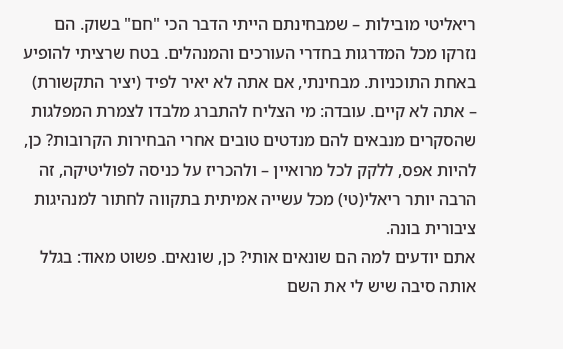ריאליטי מובילות – שמבחינתם הייתי הדבר הכי "חם" בשוק. הם נזרקו מכל המדרגות בחדרי העורכים והמנהלים. בטח שרציתי להופיע באחת התוכניות. מבחינתי, אם אתה לא יאיר לפיד (יציר התקשורת) – אתה לא קיים. עובדה: מי הצליח להתברג מלבדו לצמרת המפלגות שהסקרים מנבאים להם מנדטים טובים אחרי הבחירות הקרובות? כן, להיות אפס, ללקק לכל מרואיין – ולהכריז על כניסה לפוליטיקה, זה הרבה יותר ריאלי(טי) מכל עשייה אמיתית בתקווה לחתור למנהיגות ציבורית בונה.
אתם יודעים למה הם שונאים אותי? כן, שונאים. פשוט מאוד: בגלל אותה סיבה שיש לי את השם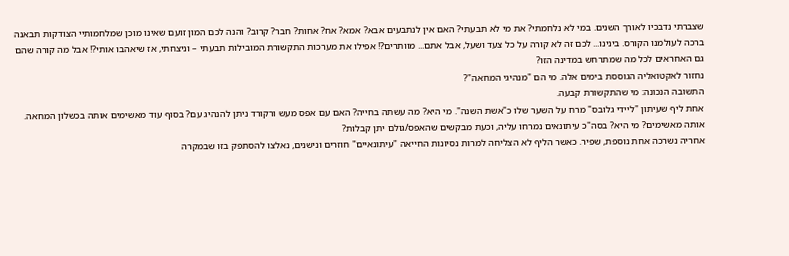שצברתי נדבכיו לאורך השנים. במי לא נלחמתי? את מי לא תבעתי? האם אין לנתבעים אבא? אמא? אח? אחות? חבר? קרוב? והנה לכם המון זועם שאינו מוכן שמלחמותיי הצודקות תבאנה ברכה לעולמנו הקורס. בינינו... לכם זה לא קורה על כל צעד ושעל, אבל אתם... מוותרים?! אפילו את מערכות התקשורת המובילות תבעתי – וניצחתי, אז שיאהבו אותי?! אבל מה קורה שהם גם האחראים לכל מה שמתרחש במדינה הזו?
נחזור לאקטואליה הגוססת בימים אלה. מי הם "מנהיגי המחאה"?
התשובה הנכונה: מי שהתקשורת קבעה.
אחת ליף שעיתון "ליידי גלובס" מרח על השער שלו כ"אשת השנה". מי היא? מה עשתה בחייה? האם עם אפס מעש ורקורד ניתן להנהיג עם? בסוף עוד מאשימים אותה בכשלון המחאה. אותה מאשימים? מי היא? בסה"כ עיתונאים נמרחו עליה, וכעת מבקשים שהאפס/גולם יתן קבלות?
אחריה נשרכה אחת נוספת, שפיר. כאשר הליף לא הצליחה למרות נסיונות החייאה "עיתונאיים" חוזרים ונישנים, נאלצו להסתפק בזו שבמקרה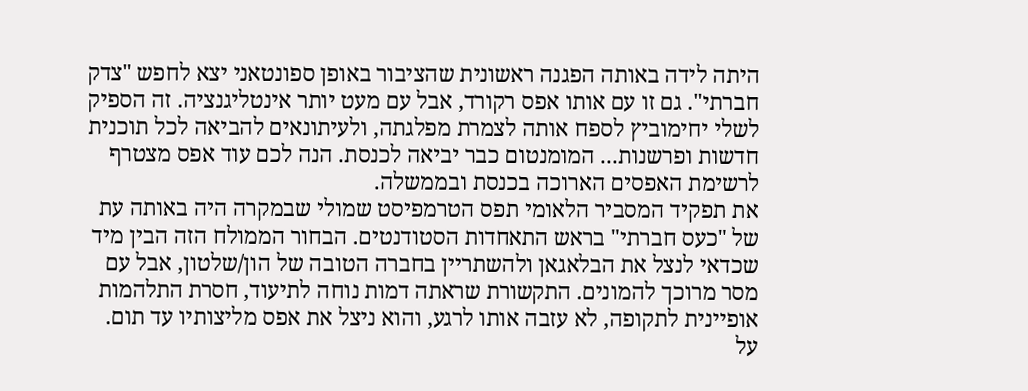היתה לידה באותה הפגנה ראשונית שהציבור באופן ספונטאני יצא לחפש "צדק חברתי". גם זו עם אותו אפס רקורד, אבל עם מעט יותר אינטליגנציה. זה הספיק לשלי יחימוביץ לספח אותה לצמרת מפלגתה, ולעיתונאים להביאה לכל תוכנית חדשות ופרשנות... המומנטום כבר יביאה לכנסת. הנה לכם עוד אפס מצטרף לרשימת האפסים הארוכה בכנסת ובממשלה.
את תפקיד המסביר הלאומי תפס הטרמפיסט שמולי שבמקרה היה באותה עת של "כעס חברתי" בראש התאחדות הסטודנטים. הבחור הממולח הזה הבין מיד שכדאי לנצל את הבלאגאן ולהשתריין בחברה הטובה של הון/שלטון, אבל עם מסר מרוכך להמונים. התקשורת שראתה דמות נוחה לתיעוד, חסרת התלהמות אופיינית לתקופה, לא עזבה אותו לרגע, והוא ניצל את אפס מליצותיו עד תום.
על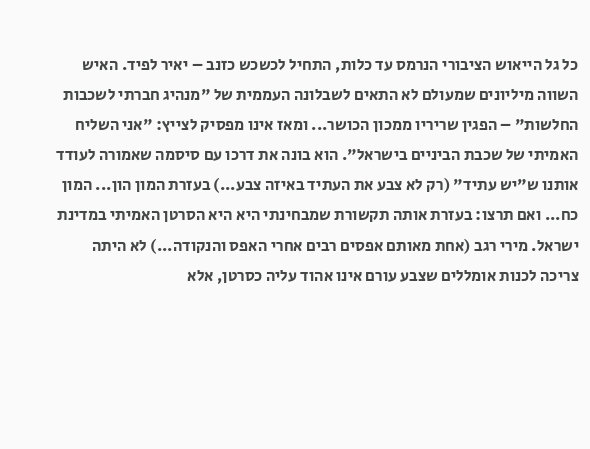כל גל הייאוש הציבורי הנרמס עד כלות, התחיל לכשכש כזנב – יאיר לפיד. האיש השווה מיליונים שמעולם לא התאים לשבלונה העממית של "מנהיג חברתי לשכבות החלשות" – הפגין שריריו ממכון הכושר... ומאז אינו מפסיק לצייץ: "אני השליח האמיתי של שכבת הביניים בישראל". הוא בונה את דרכו עם סיסמה שאמורה לעודד אותנו ש"יש עתיד" (רק לא צבע את העתיד באיזה צבע...) בעזרת המון הון... המון כח... ואם תרצו: בעזרת אותה תקשורת שמבחינתי היא היא הסרטן האמיתי במדינת ישראל. מירי רגב (אחת מאותם אפסים רבים אחרי האפס והנקודה...) לא היתה צריכה לכנות אומללים שצבע עורם אינו אהוד עליה כסרטן, אלא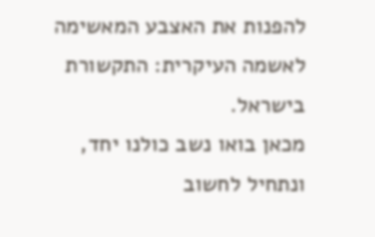להפנות את האצבע המאשימה לאשמה העיקרית: התקשורת בישראל.
מכאן בואו נשב כולנו יחד, ונתחיל לחשוב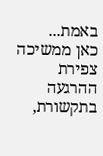באמת...
כאן ממשיכה צפירת ההרגעה בתקשורת,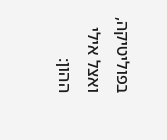בפוליטיקה, ואצל אילי ההון: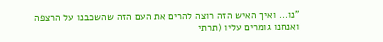"נו... ואיך האיש הזה רוצה להרים את העם הזה שהשכבנו על הרצפה ואנחנו גומרים עליו (תרתי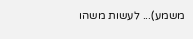משמע)... לעשות משהו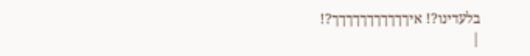בלעדינו?! איךךךךךךךךךךך?!
|